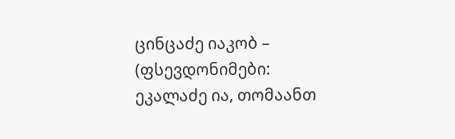ცინცაძე იაკობ – (ფსევდონიმები: ეკალაძე ია, თომაანთ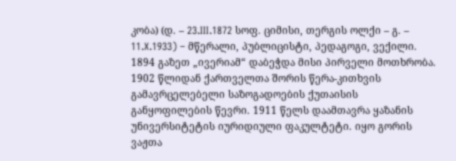კობა) (დ. – 23.III.1872 სოფ. ციმისი, თერგის ოლქი – გ. – 11.X.1933) – მწერალი, პუბლიცისტი, პედაგოგი, ვექილი. 1894 გაზეთ „ივერიამ“ დაბეჭდა მისი პირველი მოთხრობა. 1902 წლიდან ქართველთა შორის წერა-კითხვის გამავრცელებელი საზოგადოების ქუთაისის განყოფილების წევრი. 1911 წელს დაამთავრა ყაზანის უნივერსიტეტის იურიდიული ფაკულტეტი. იყო გორის ვაჟთა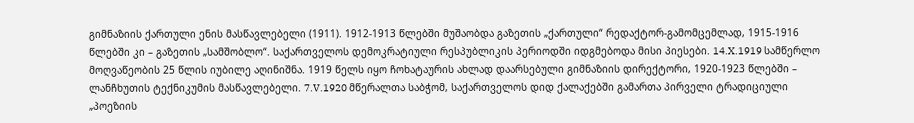გიმნაზიის ქართული ენის მასწავლებელი (1911). 1912-1913 წლებში მუშაობდა გაზეთის „ქართული“ რედაქტორ-გამომცემლად, 1915-1916 წლებში კი – გაზეთის „სამშობლო“. საქართველოს დემოკრატიული რესპუბლიკის პერიოდში იდგმებოდა მისი პიესები. 14.X.1919 სამწერლო მოღვაწეობის 25 წლის იუბილე აღინიშნა. 1919 წელს იყო ჩოხატაურის ახლად დაარსებული გიმნაზიის დირექტორი, 1920-1923 წლებში – ლანჩხუთის ტექნიკუმის მასწავლებელი. 7.V.1920 მწერალთა საბჭომ, საქართველოს დიდ ქალაქებში გამართა პირველი ტრადიციული „პოეზიის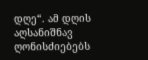დღე“. ამ დღის აღსანიშნავ ღონისძიებებს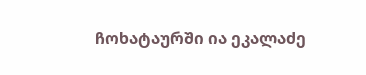ჩოხატაურში ია ეკალაძე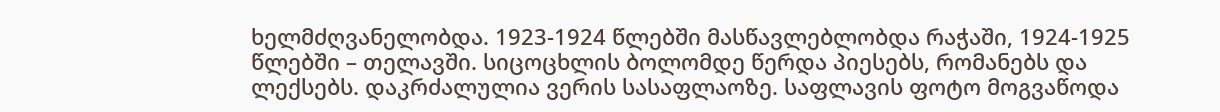ხელმძღვანელობდა. 1923-1924 წლებში მასწავლებლობდა რაჭაში, 1924-1925 წლებში – თელავში. სიცოცხლის ბოლომდე წერდა პიესებს, რომანებს და ლექსებს. დაკრძალულია ვერის სასაფლაოზე. საფლავის ფოტო მოგვაწოდა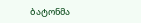ბატონმა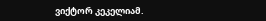ვიქტორ კეკელიამ.